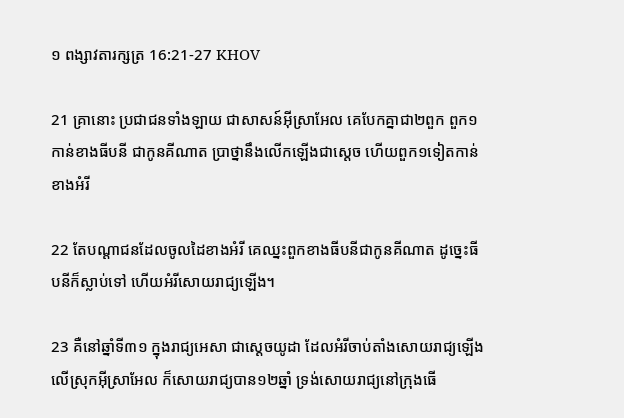១ ពង្សាវតារក្សត្រ 16:21-27 KHOV

21 គ្រានោះ ប្រជា‌ជនទាំង‌ឡាយ ជាសាសន៍អ៊ីស្រា‌អែល គេបែកគ្នាជា២ពួក ពួក១កាន់ខាងធីបនី ជាកូនគីណាត ប្រាថ្នានឹងលើកឡើងជាស្តេច ហើយពួក១ទៀតកាន់ខាងអំរី

22 តែបណ្តា‌ជនដែលចូលដៃខាងអំរី គេឈ្នះពួកខាងធីបនីជាកូនគីណាត ដូច្នេះធីបនីក៏ស្លាប់ទៅ ហើយអំរីសោយ‌រាជ្យឡើង។

23 គឺនៅឆ្នាំទី៣១ ក្នុងរាជ្យអេសា ជាស្តេចយូដា ដែលអំរីចាប់តាំងសោយ‌រាជ្យឡើងលើស្រុកអ៊ីស្រា‌អែល ក៏សោយ‌រាជ្យបាន១២ឆ្នាំ ទ្រង់សោយ‌រាជ្យនៅក្រុងធើ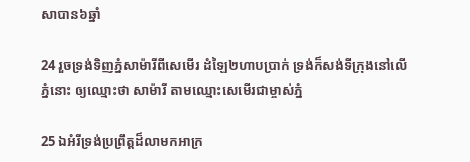សាបាន៦ឆ្នាំ

24 រួចទ្រង់ទិញភ្នំសាម៉ារីពីសេមើរ ដំឡៃ២ហាបប្រាក់ ទ្រង់ក៏សង់ទីក្រុងនៅលើភ្នំនោះ ឲ្យឈ្មោះថា សាម៉ារី តាមឈ្មោះសេមើរជាម្ចាស់ភ្នំ

25 ឯអំរីទ្រង់ប្រព្រឹត្តដ៏លាមកអាក្រ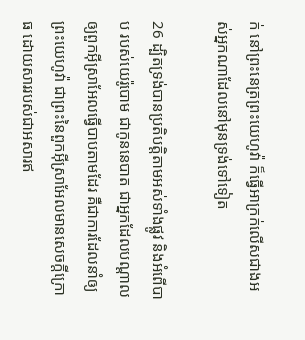ក់ នៅព្រះ‌នេត្រព្រះ‌យេហូវ៉ា ក៏ធ្វើអាក្រក់លើសជាងអស់អ្នកណាដែលនៅមុនទ្រង់ទៅទៀត

26 ដ្បិតទ្រង់បានប្រតិ‌បត្តិតាមអស់ទាំងផ្លូវ និងអំពើបាប របស់យេរ៉ូ‌បោម ជាកូននេបាត ជាអ្នកដែលបណ្តាលឲ្យពួកអ៊ីស្រា‌អែលធ្វើបាបតាមដែរ គឺជាការដែលនាំឲ្យព្រះ‌យេហូវ៉ា ជាព្រះនៃពួកអ៊ីស្រា‌អែលមានសេចក្តីក្រោធ ដោយ‌សាររបស់ជាអសារឥ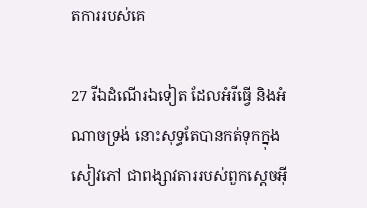តការរបស់គេ

27 រីឯដំណើរឯទៀត ដែលអំរីធ្វើ និងអំណាចទ្រង់ នោះសុទ្ធតែបានកត់ទុកក្នុងសៀវភៅ ជាពង្សាវតាររបស់ពួកស្តេចអ៊ី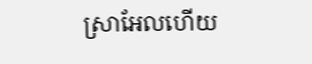ស្រា‌អែលហើយ